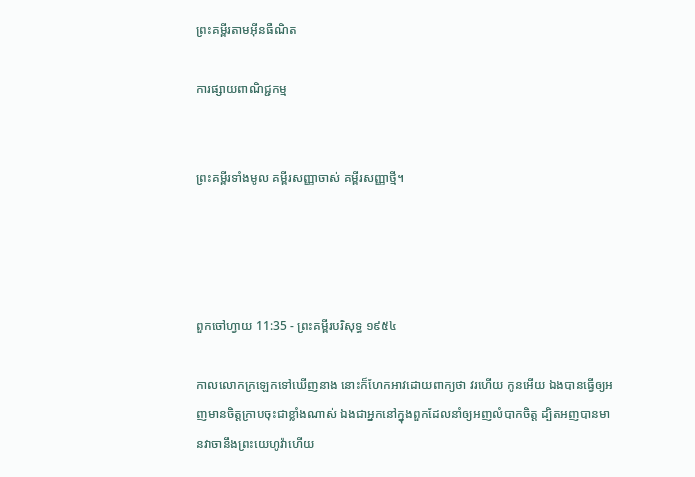ព្រះគម្ពីរតាមអ៊ីនធឺណិត

ការផ្សាយពាណិជ្ជកម្ម


ព្រះគម្ពីរទាំងមូល គម្ពីរសញ្ញាចាស់ គម្ពីរសញ្ញាថ្មី។




ពួកចៅ‌ហ្វាយ 11:35 - ព្រះគម្ពីរបរិសុទ្ធ ១៩៥៤

កាលលោកក្រឡេកទៅឃើញនាង នោះក៏ហែកអាវដោយពាក្យថា វរ‌ហើយ កូនអើយ ឯងបានធ្វើឲ្យអញមានចិត្តក្រាបចុះជាខ្លាំងណាស់ ឯងជាអ្នកនៅក្នុងពួកដែលនាំឲ្យអញលំបាកចិត្ត ដ្បិតអញបានមានវាចានឹងព្រះ‌យេហូវ៉ាហើយ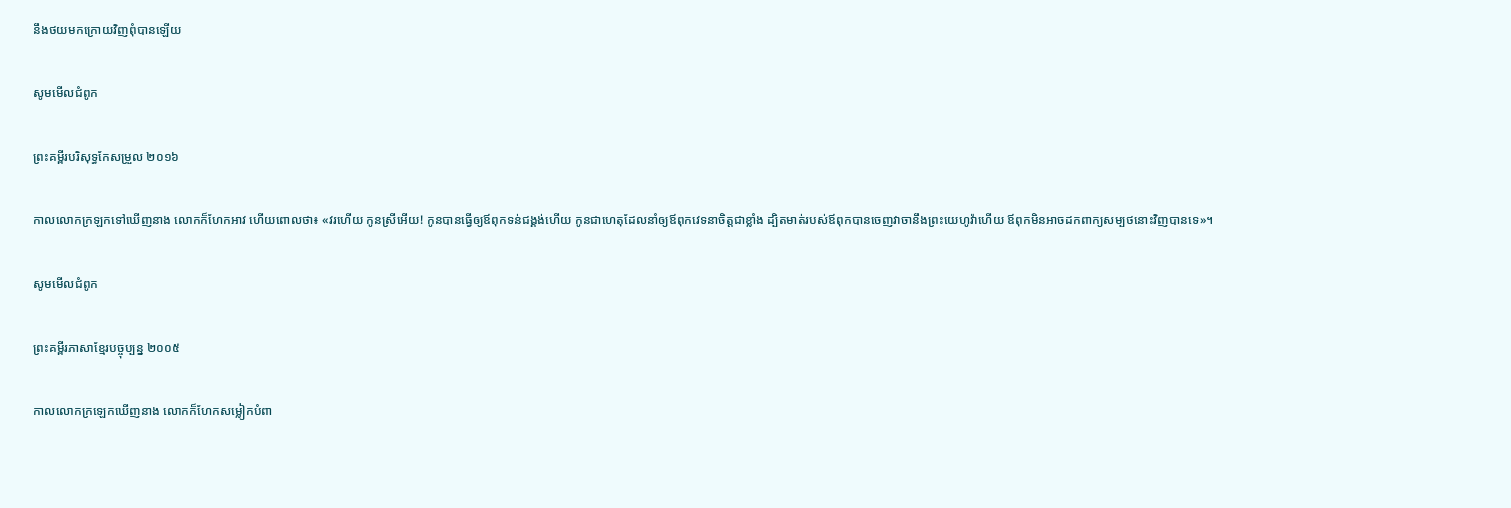នឹងថយមកក្រោយវិញពុំបានឡើយ

សូមមើលជំពូក

ព្រះគម្ពីរបរិសុទ្ធកែសម្រួល ២០១៦

កាលលោកក្រឡកទៅឃើញនាង លោកក៏ហែកអាវ ហើយពោលថា៖ «វរហើយ កូនស្រីអើយ! កូនបានធ្វើឲ្យឪពុកទន់ជង្គង់ហើយ កូនជាហេតុដែលនាំឲ្យឪពុកវេទនាចិត្តជាខ្លាំង ដ្បិតមាត់របស់ឪពុកបានចេញវាចានឹងព្រះ‌យេហូវ៉ាហើយ ឪពុកមិនអាចដកពាក្យសម្បថនោះវិញបានទេ»។

សូមមើលជំពូក

ព្រះគម្ពីរភាសាខ្មែរបច្ចុប្បន្ន ២០០៥

កាលលោកក្រឡេកឃើញនាង លោកក៏ហែកសម្លៀក‌បំពា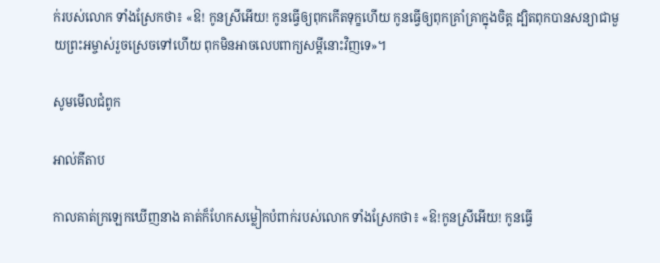ក់របស់លោក ទាំងស្រែកថា៖ «ឱ! កូនស្រីអើយ! កូនធ្វើឲ្យពុកកើតទុក្ខហើយ កូនធ្វើឲ្យពុកគ្រាំ‌គ្រាក្នុងចិត្ត ដ្បិតពុកបានសន្យាជាមួយព្រះ‌អម្ចាស់រួចស្រេចទៅហើយ ពុកមិនអាចលេបពាក្យសម្ដីនោះវិញទេ»។

សូមមើលជំពូក

អាល់គីតាប

កាលគាត់ក្រឡេកឃើញនាង គាត់ក៏ហែកសម្លៀក‌បំពាក់របស់លោក ទាំងស្រែកថា៖ «ឱ!កូនស្រីអើយ! កូនធ្វើ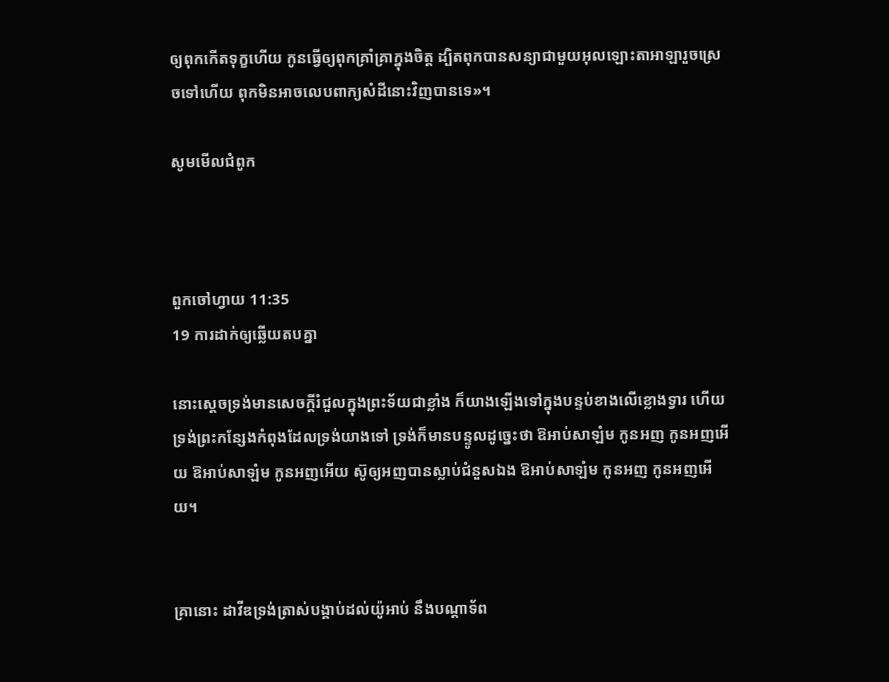ឲ្យពុកកើតទុក្ខហើយ កូនធ្វើឲ្យពុកគ្រាំ‌គ្រាក្នុងចិត្ត ដ្បិតពុកបានសន្យាជាមួយអុលឡោះ‌តាអាឡារួចស្រេចទៅហើយ ពុកមិនអាចលេបពាក្យសំដីនោះវិញបានទេ»។

សូមមើលជំពូក



ពួកចៅ‌ហ្វាយ 11:35
19 ការដាក់ឲ្យឆ្លើយតបគ្នា

នោះស្តេចទ្រង់មានសេចក្ដីរំជួលក្នុងព្រះ‌ទ័យជាខ្លាំង ក៏យាងឡើងទៅក្នុងបន្ទប់ខាងលើខ្លោង‌ទ្វារ ហើយទ្រង់ព្រះ‌កន្សែងកំពុងដែលទ្រង់យាងទៅ ទ្រង់ក៏មានបន្ទូលដូច្នេះថា ឱអាប់‌សា‌ឡំម កូនអញ កូនអញអើយ ឱអាប់‌សា‌ឡំម កូនអញអើយ ស៊ូឲ្យអញបានស្លាប់ជំនួសឯង ឱអាប់‌សា‌ឡំម កូនអញ កូនអញអើយ។


គ្រានោះ ដាវីឌទ្រង់ត្រាស់បង្គាប់ដល់យ៉ូអាប់ នឹងបណ្តាទ័ព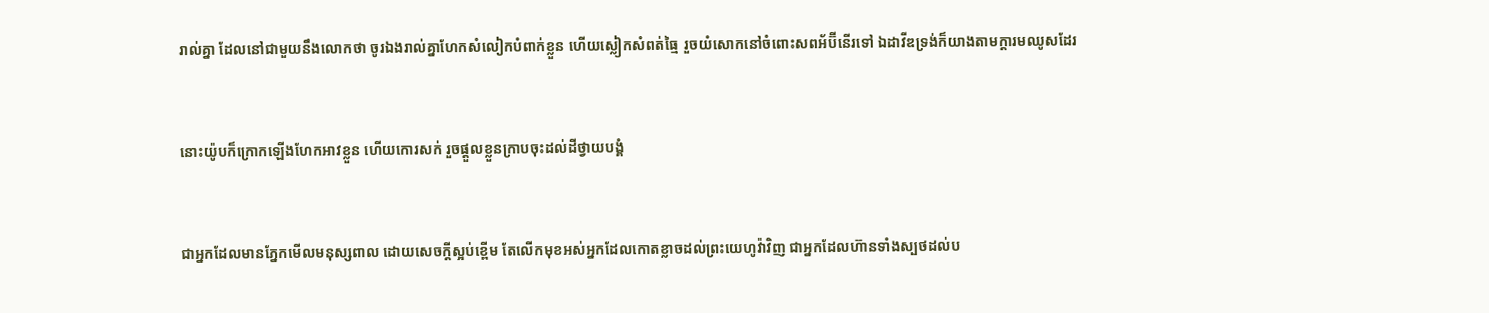រាល់គ្នា ដែលនៅជាមួយនឹងលោកថា ចូរឯងរាល់គ្នាហែកសំលៀក‌បំពាក់ខ្លួន ហើយស្លៀកសំពត់ធ្មៃ រួចយំសោកនៅចំពោះសពអ័ប៊ី‌នើរទៅ ឯដាវីឌទ្រង់ក៏យាងតាមក្តារមឈូសដែរ


នោះយ៉ូបក៏ក្រោកឡើងហែកអាវខ្លួន ហើយកោរសក់ រួចផ្តួលខ្លួនក្រាបចុះដល់ដីថ្វាយ‌បង្គំ


ជាអ្នកដែលមានភ្នែកមើលមនុស្សពាល ដោយសេចក្ដីស្អប់ខ្ពើម តែលើកមុខអស់អ្នកដែលកោត‌ខ្លាចដល់ព្រះ‌យេហូវ៉ាវិញ ជាអ្នកដែលហ៊ានទាំងស្បថដល់ប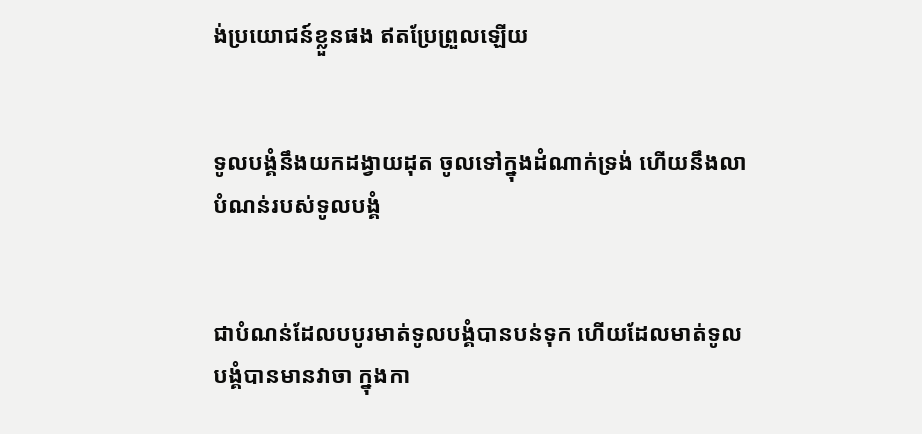ង់ប្រយោជន៍ខ្លួនផង ឥតប្រែ‌ព្រួលឡើយ


ទូលបង្គំនឹងយកដង្វាយដុត ចូលទៅក្នុងដំណាក់ទ្រង់ ហើយនឹងលាបំណន់របស់ទូលបង្គំ


ជាបំណន់ដែលបបូរមាត់ទូលបង្គំបានបន់ទុក ហើយដែលមាត់ទូលបង្គំបានមានវាចា ក្នុងកា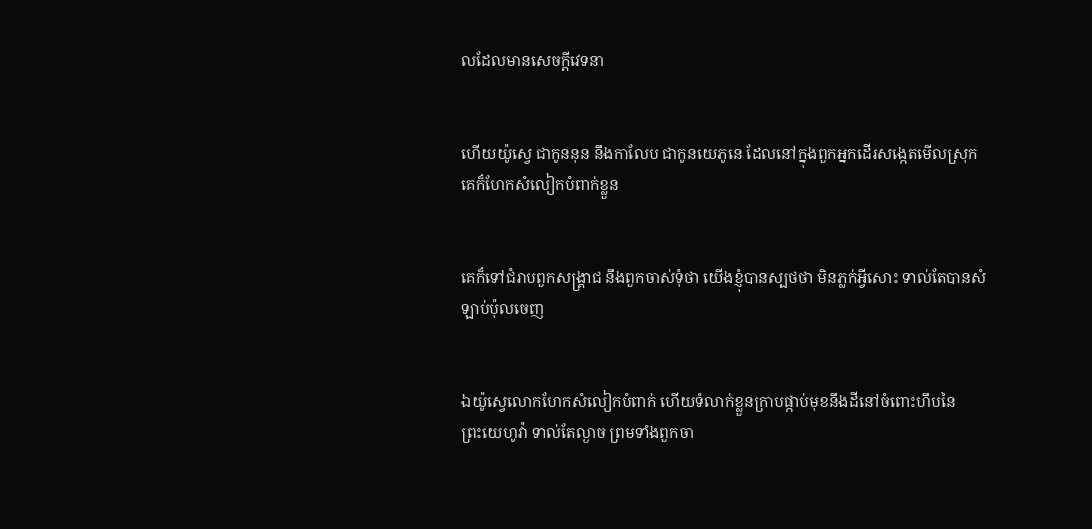លដែលមានសេចក្ដីវេទនា


ហើយយ៉ូស្វេ ជាកូននុន នឹងកាលែប ជាកូនយេភូនេ ដែលនៅក្នុងពួកអ្នកដើរសង្កេតមើលស្រុក គេក៏ហែកសំលៀក‌បំពាក់ខ្លួន


គេក៏ទៅជំរាបពួកសង្គ្រាជ នឹងពួកចាស់‌ទុំថា យើងខ្ញុំបានស្បថថា មិនភ្លក់អ្វីសោះ ទាល់តែបានសំឡាប់ប៉ុលចេញ


ឯយ៉ូស្វេលោកហែកសំលៀក‌បំពាក់ ហើយទំលាក់ខ្លួនក្រាបផ្កាប់មុខនឹងដីនៅចំពោះហឹបនៃព្រះ‌យេហូវ៉ា ទាល់តែល្ងាច ព្រមទាំងពួកចា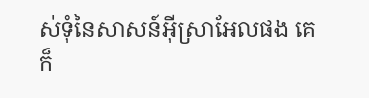ស់‌ទុំនៃសាសន៍អ៊ីស្រាអែលផង គេក៏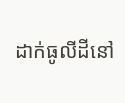ដាក់ធូលីដីនៅ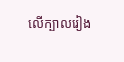លើក្បាលរៀង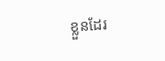ខ្លួនដែរ